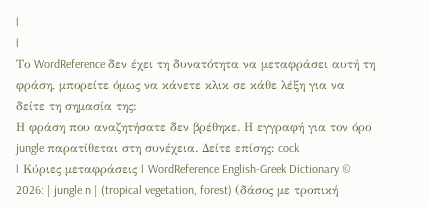|
|
Το WordReference δεν έχει τη δυνατότητα να μεταφράσει αυτή τη φράση, μπορείτε όμως να κάνετε κλικ σε κάθε λέξη για να δείτε τη σημασία της:
Η φράση που αναζητήσατε δεν βρέθηκε. Η εγγραφή για τον όρο jungle παρατίθεται στη συνέχεια. Δείτε επίσης: cock
| Κύριες μεταφράσεις | WordReference English-Greek Dictionary © 2026: | jungle n | (tropical vegetation, forest) (δάσος με τροπική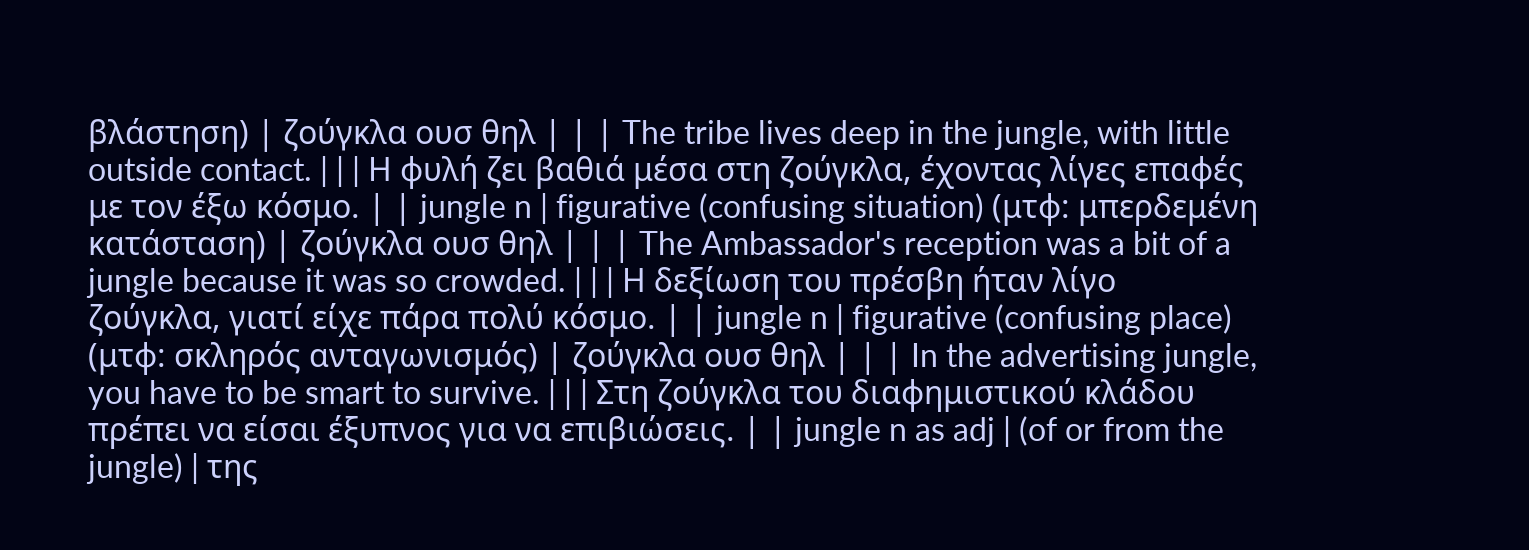βλάστηση) | ζούγκλα ουσ θηλ | | | The tribe lives deep in the jungle, with little outside contact. | | | Η φυλή ζει βαθιά μέσα στη ζούγκλα, έχοντας λίγες επαφές με τον έξω κόσμο. | | jungle n | figurative (confusing situation) (μτφ: μπερδεμένη κατάσταση) | ζούγκλα ουσ θηλ | | | The Ambassador's reception was a bit of a jungle because it was so crowded. | | | Η δεξίωση του πρέσβη ήταν λίγο ζούγκλα, γιατί είχε πάρα πολύ κόσμο. | | jungle n | figurative (confusing place) (μτφ: σκληρός ανταγωνισμός) | ζούγκλα ουσ θηλ | | | In the advertising jungle, you have to be smart to survive. | | | Στη ζούγκλα του διαφημιστικού κλάδου πρέπει να είσαι έξυπνος για να επιβιώσεις. | | jungle n as adj | (of or from the jungle) | της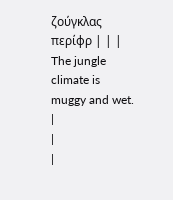ζούγκλας περίφρ | | | The jungle climate is muggy and wet. |
|
|